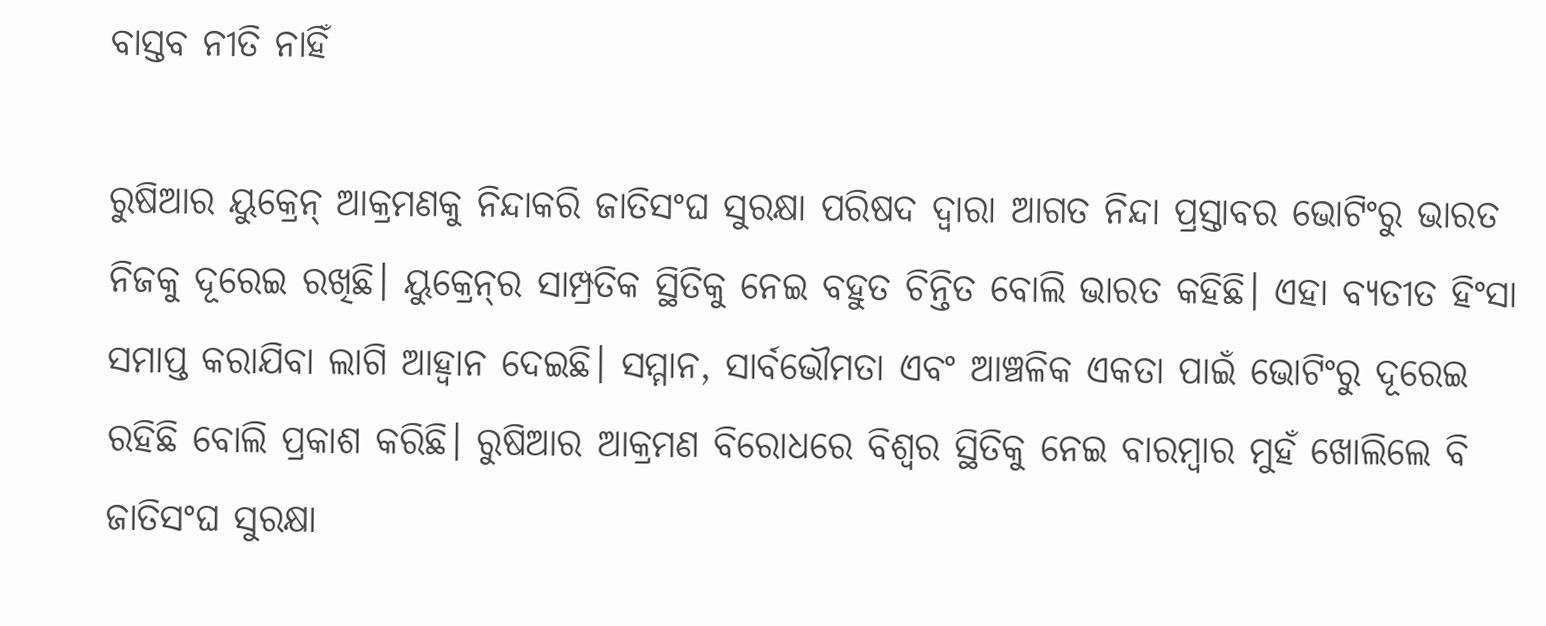ବାସ୍ତବ ନୀତି ନାହିଁ

ରୁଷିଆର ୟୁକ୍ରେନ୍‌ ଆକ୍ରମଣକୁ ନିନ୍ଦାକରି ଜାତିସଂଘ ସୁରକ୍ଷା ପରିଷଦ ଦ୍ୱାରା ଆଗତ ନିନ୍ଦା ପ୍ରସ୍ତାବର ଭୋଟିଂରୁ ଭାରତ ନିଜକୁ ଦୂରେଇ ରଖିଛି। ୟୁକ୍ରେନ୍‌ର ସାମ୍ପ୍ରତିକ ସ୍ଥିତିକୁ ନେଇ ବହୁତ ଚିନ୍ତିତ ବୋଲି ଭାରତ କହିଛି। ଏହା ବ୍ୟତୀତ ହିଂସା ସମାପ୍ତ କରାଯିବା ଲାଗି ଆହ୍ବାନ ଦେଇଛି। ସମ୍ମାନ, ସାର୍ବଭୌମତା ଏବଂ ଆଞ୍ଚଳିକ ଏକତା ପାଇଁ ଭୋଟିଂରୁ ଦୂରେଇ ରହିଛି ବୋଲି ପ୍ରକାଶ କରିଛି। ରୁଷିଆର ଆକ୍ରମଣ ବିରୋଧରେ ବିଶ୍ୱର ସ୍ଥିତିକୁ ନେଇ ବାରମ୍ବାର ମୁହଁ ଖୋଲିଲେ ବି ଜାତିସଂଘ ସୁରକ୍ଷା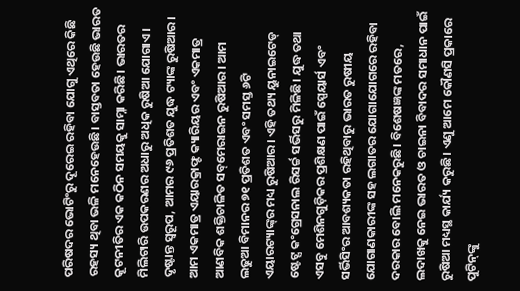ପରିଷଦର ଭୋଟିଂରୁ ଦୂରେଇ ରହିବା ଯୋଗୁ ଏଥିରେ କିଛି ରହସ୍ୟ ଥିବା ଭଳି ମନେହେଉଛି। ବାସ୍ତବତା ହେଉଛି ଭାରତ କୂଟନୀତିର ଏକ କଠିନ ସମୟକୁ ସାମ୍ନା କରିଛି। ଭାରତର ମିଲିଟାରି ଉପକରଣର ଅଧାରୁ ଅଧିକ ରୁଷିଆ ଯୋଗାଏ। ଦୃଷ୍ଟାନ୍ତ ସ୍ବରୂପ, ଆମର ୯୬ ପ୍ରତିଶତ ଯୁଦ୍ଧ ଟ୍ୟାଙ୍କ ରୁଷିଆର। ଆମ ଏକମାତ୍ର ଏୟାରକ୍ରାଫ୍ଟ କ୍ୟାରିୟର ଏବଂ ଏକମାତ୍ର ଆଣବିକ ଶକ୍ତିଚାଳିତ ସବ୍‌ମେରାଇନ ରୁଷିଆର। ଆମ ଲଢୁଆ ବିମାନର ୭୧ ପ୍ରତିଶତ ଏବଂ ସମସ୍ତ ୬ଟି ଏୟାରଟ୍ୟାଙ୍କ୍‌ର ମଧ୍ୟ ରୁଷିଆର। ଏହି ତଥ୍ୟ ୟୁନାଇଟେଡ୍‌ ଷ୍ଟେଟ୍ସ କଂଗ୍ରେସନାଲ ରିସର୍ଚ୍ଚ ସର୍ଭିସରୁ ମିଳିଛି। ଯୁଦ୍ଧ ତଥା ଏସବୁ ମେଶିନଗୁଡ଼ିକର ପ୍ରଶିକ୍ଷଣ ପାଇଁ ସ୍ପେୟାର୍ସ ଏବଂ ସର୍ଭିସିଂର ଆବଶ୍ୟକତା ରହିଥିବାରୁ ଭାରତ ରୁଷୀୟ ଯୋଗାଣକାରୀଙ୍କ ସହ ଲଗାତର ଯୋଗାଯୋଗରେ ରହିବା ଦରକାର ବୋଲି ମନେକରୁଛି। ବିଶେଷଜ୍ଞଙ୍କ ମତରେ, ଲଦାଖକୁ ନେଇ ଭାରତ ଓ ଚାଇନା ବିବାଦର ସମାଧାନ ପାଇଁ ରୁଷିଆ ମଧ୍ୟସ୍ଥ କାର୍ଯ୍ୟ କରୁଛି। ଏଣୁ ଆମେ କୌଣସି ପ୍ରକାରେ ପୁଟିନ୍‌ଙ୍କୁ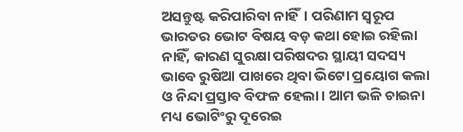ଅସନ୍ତୁଷ୍ଟ କରିପାରିବା ନାହିଁ। ପରିଣାମ ସ୍ବରୂପ ଭାରତର ଭୋଟ ବିଷୟ ବଡ଼ କଥା ହୋଇ ରହିଲା ନାହିଁ, କାରଣ ସୁରକ୍ଷା ପରିଷଦର ସ୍ଥାୟୀ ସଦସ୍ୟ ଭାବେ ରୁଷିଆ ପାଖରେ ଥିବା ଭିଟୋ ପ୍ରୟୋଗ କଲା ଓ ନିନ୍ଦା ପ୍ରସ୍ତାବ ବିଫଳ ହେଲା। ଆମ ଭଳି ଚାଇନା ମଧ୍ୟ ଭୋଟିଂରୁ ଦୂରେଇ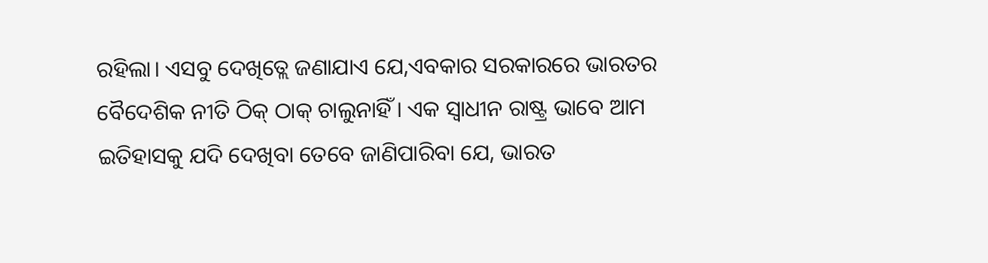ରହିଲା। ଏସବୁ ଦେଖିତ୍ଲେ ଜଣାଯାଏ ଯେ,ଏବକାର ସରକାରରେ ଭାରତର ବୈଦେଶିକ ନୀତି ଠିକ୍‌ ଠାକ୍‌ ଚାଲୁନାହିଁ । ଏକ ସ୍ବାଧୀନ ରାଷ୍ଟ୍ର ଭାବେ ଆମ ଇତିହାସକୁ ଯଦି ଦେଖିବା ତେବେ ଜାଣିପାରିବା ଯେ, ଭାରତ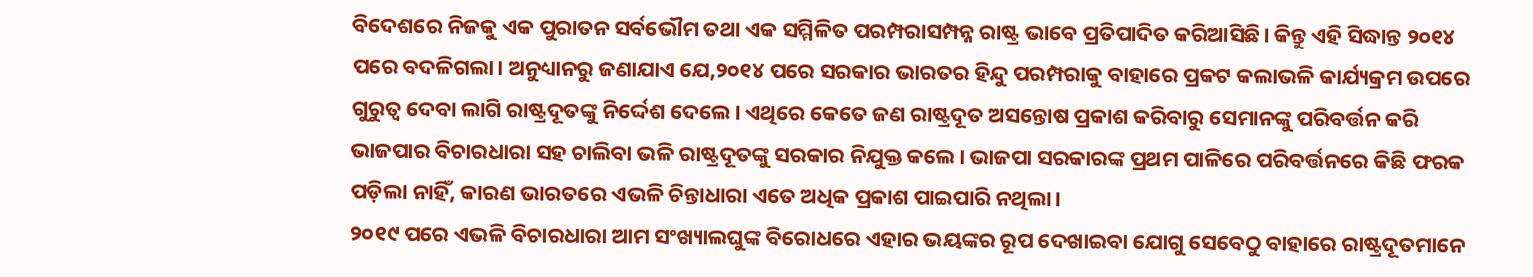ବିଦେଶରେ ନିଜକୁ ଏକ ପୁରାତନ ସର୍ବଭୌମ ତଥା ଏକ ସମ୍ମିଳିତ ପରମ୍ପରାସମ୍ପନ୍ନ ରାଷ୍ଟ୍ର ଭାବେ ପ୍ରତିପାଦିତ କରିଆସିଛି। କିନ୍ତୁ ଏହି ସିଦ୍ଧାନ୍ତ ୨୦୧୪ ପରେ ବଦଳିଗଲା। ଅନୁଧ୍ୟାନରୁ ଜଣାଯାଏ ଯେ,୨୦୧୪ ପରେ ସରକାର ଭାରତର ହିନ୍ଦୁ ପରମ୍ପରାକୁ ବାହାରେ ପ୍ରକଟ କଲାଭଳି କାର୍ଯ୍ୟକ୍ରମ ଉପରେ ଗୁରୁତ୍ୱ ଦେବା ଲାଗି ରାଷ୍ଟ୍ରଦୂତଙ୍କୁ ନିର୍ଦ୍ଦେଶ ଦେଲେ। ଏଥିରେ କେତେ ଜଣ ରାଷ୍ଟ୍ରଦୂତ ଅସନ୍ତୋଷ ପ୍ରକାଶ କରିବାରୁ ସେମାନଙ୍କୁ ପରିବର୍ତ୍ତନ କରି ଭାଜପାର ବିଚାରଧାରା ସହ ଚାଲିବା ଭଳି ରାଷ୍ଟ୍ରଦୂତଙ୍କୁ ସରକାର ନିଯୁକ୍ତ କଲେ। ଭାଜପା ସରକାରଙ୍କ ପ୍ରଥମ ପାଳିରେ ପରିବର୍ତ୍ତନରେ କିଛି ଫରକ ପଡ଼ିଲା ନାହିଁ, କାରଣ ଭାରତରେ ଏଭଳି ଚିନ୍ତାଧାରା ଏତେ ଅଧିକ ପ୍ରକାଶ ପାଇପାରି ନଥିଲା।
୨୦୧୯ ପରେ ଏଭଳି ବିଚାରଧାରା ଆମ ସଂଖ୍ୟାଲଘୁଙ୍କ ବିରୋଧରେ ଏହାର ଭୟଙ୍କର ରୂପ ଦେଖାଇବା ଯୋଗୁ ସେବେଠୁ ବାହାରେ ରାଷ୍ଟ୍ରଦୂତମାନେ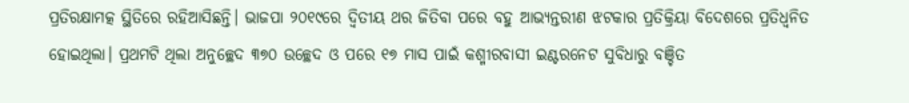ପ୍ରତିରକ୍ଷାମତ୍କ ସ୍ଥିତିରେ ରହିଆସିଛନ୍ତି। ଭାଜପା ୨୦୧୯ରେ ଦ୍ୱିତୀୟ ଥର ଜିତିବା ପରେ ବହୁ ଆଭ୍ୟନ୍ତରୀଣ ଝଟକାର ପ୍ରତିକ୍ରିୟା ବିଦେଶରେ ପ୍ରତିଧ୍ୱନିତ ହୋଇଥିଲା। ପ୍ରଥମଟି ଥିଲା ଅନୁଚ୍ଛେଦ ୩୭୦ ଉଚ୍ଛେଦ ଓ ପରେ ୧୭ ମାସ ପାଇଁ କଶ୍ମୀରବାସୀ ଇଣ୍ଟରନେଟ ସୁବିଧାରୁ ବଞ୍ଚିତ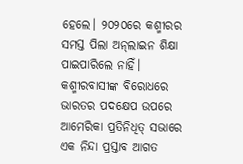ହେଲେ। ୨୦୨୦ରେ କଶ୍ମୀରର ସମସ୍ତ ପିଲା ଅନ୍‌ଲାଇନ ଶିକ୍ଷା ପାଇପାରିଲେ ନାହିଁ। କଶ୍ମୀରବାସୀଙ୍କ ବିରୋଧରେ ଭାରତର ପଦକ୍ଷେପ ଉପରେ ଆମେରିକା ପ୍ରତିନିଧିତ୍ ସଭାରେ ଏକ ନିନ୍ଦା ପ୍ରସ୍ତାବ ଆଗତ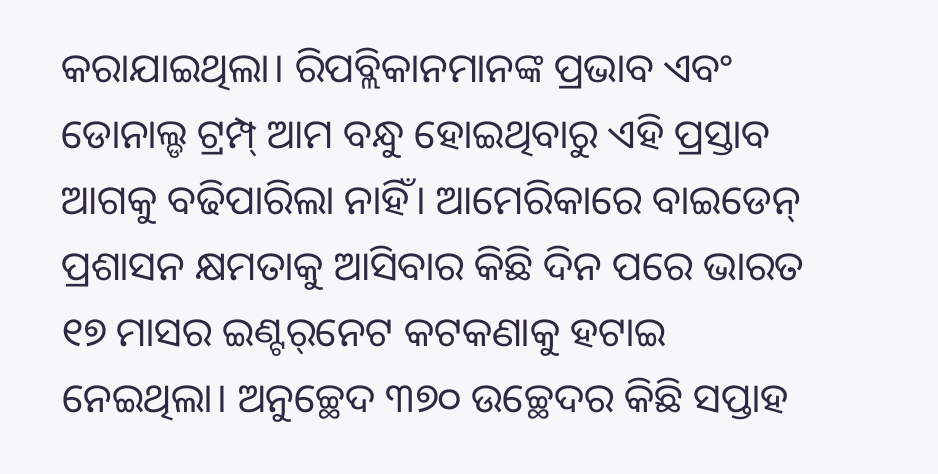କରାଯାଇଥିଲା। ରିପବ୍ଲିକାନମାନଙ୍କ ପ୍ରଭାବ ଏବଂ ଡୋନାଲ୍ଡ ଟ୍ରମ୍ପ୍‌ ଆମ ବନ୍ଧୁ ହୋଇଥିବାରୁ ଏହି ପ୍ରସ୍ତାବ ଆଗକୁ ବଢିପାରିଲା ନାହିଁ। ଆମେରିକାରେ ବାଇଡେନ୍‌ ପ୍ରଶାସନ କ୍ଷମତାକୁ ଆସିବାର କିଛି ଦିନ ପରେ ଭାରତ ୧୭ ମାସର ଇଣ୍ଟର୍‌ନେଟ କଟକଣାକୁ ହଟାଇ ନେଇଥିଲା। ଅନୁଚ୍ଛେଦ ୩୭୦ ଉଚ୍ଛେଦର କିଛି ସପ୍ତାହ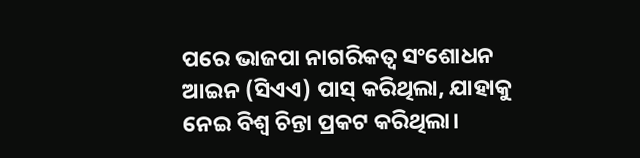ପରେ ଭାଜପା ନାଗରିକତ୍ୱ ସଂଶୋଧନ ଆଇନ (ସିଏଏ) ପାସ୍‌ କରିଥିଲା, ଯାହାକୁ ନେଇ ବିଶ୍ୱ ଚିନ୍ତା ପ୍ରକଟ କରିଥିଲା।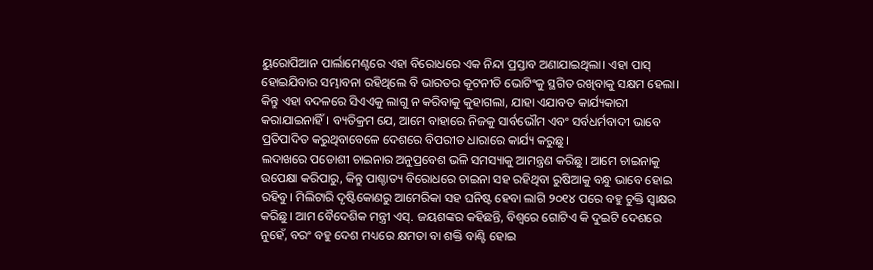ୟୁରୋପିଆନ ପାର୍ଲାମେଣ୍ଟରେ ଏହା ବିରୋଧରେ ଏକ ନିନ୍ଦା ପ୍ରସ୍ତାବ ଅଣାଯାଇଥିଲା। ଏହା ପାସ୍‌ ହୋଇଯିବାର ସମ୍ଭାବନା ରହିଥିଲେ ବି ଭାରତର କୂଟନୀତି ଭୋଟିଂକୁ ସ୍ଥଗିତ ରଖିବାକୁ ସକ୍ଷମ ହେଲା। କିନ୍ତୁ ଏହା ବଦଳରେ ସିଏଏକୁ ଲାଗୁ ନ କରିବାକୁ କୁହାଗଲା, ଯାହା ଏଯାବତ କାର୍ଯ୍ୟକାରୀ କରାଯାଇନାହିଁ। ବ୍ୟତିକ୍ରମ ଯେ, ଆମେ ବାହାରେ ନିଜକୁ ସାର୍ବଭୌମ ଏବଂ ସର୍ବଧର୍ମବାଦୀ ଭାବେ ପ୍ରତିପାଦିତ କରୁଥିବାବେଳେ ଦେଶରେ ବିପରୀତ ଧାରାରେ କାର୍ଯ୍ୟ କରୁଛୁ।
ଲଦାଖରେ ପଡୋଶୀ ଚାଇନାର ଅନୁପ୍ରବେଶ ଭଳି ସମସ୍ୟାକୁ ଆମନ୍ତ୍ରଣ କରିଛୁ। ଆମେ ଚାଇନାକୁ ଉପେକ୍ଷା କରିପାରୁ, କିନ୍ତୁ ପାଶ୍ଚାତ୍ୟ ବିରୋଧରେ ଚାଇନା ସହ ରହିଥିବା ରୁଷିଆକୁ ବନ୍ଧୁ ଭାବେ ହୋଇ ରହିବୁ। ମିଲିଟାରି ଦୃଷ୍ଟିକୋଣରୁ ଆମେରିକା ସହ ଘନିଷ୍ଟ ହେବା ଲାଗି ୨୦୧୪ ପରେ ବହୁ ଚୁକ୍ତି ସ୍ବାକ୍ଷର କରିଛୁ। ଆମ ବୈଦେଶିକ ମନ୍ତ୍ରୀ ଏସ୍‌. ଜୟଶଙ୍କର କହିଛନ୍ତି, ବିଶ୍ୱରେ ଗୋଟିଏ କି ଦୁଇଟି ଦେଶରେ ନୁହେଁ, ବରଂ ବହୁ ଦେଶ ମଧ୍ୟରେ କ୍ଷମତା ବା ଶକ୍ତି ବାଣ୍ଟି ହୋଇ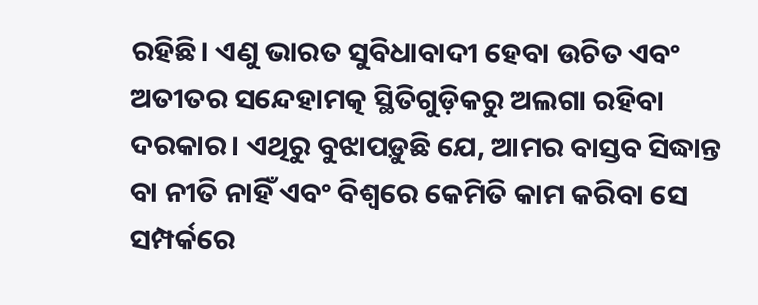ରହିଛି। ଏଣୁ ଭାରତ ସୁବିଧାବାଦୀ ହେବା ଉଚିତ ଏବଂ ଅତୀତର ସନ୍ଦେହାମତ୍କ ସ୍ଥିତିଗୁଡ଼ିକରୁ ଅଲଗା ରହିବା ଦରକାର। ଏଥିରୁ ବୁଝାପଡ଼ୁଛି ଯେ, ଆମର ବାସ୍ତବ ସିଦ୍ଧାନ୍ତ ବା ନୀତି ନାହିଁ ଏବଂ ବିଶ୍ୱରେ କେମିତି କାମ କରିବା ସେ ସମ୍ପର୍କରେ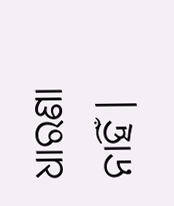ଧାରଣା ନାହିଁ।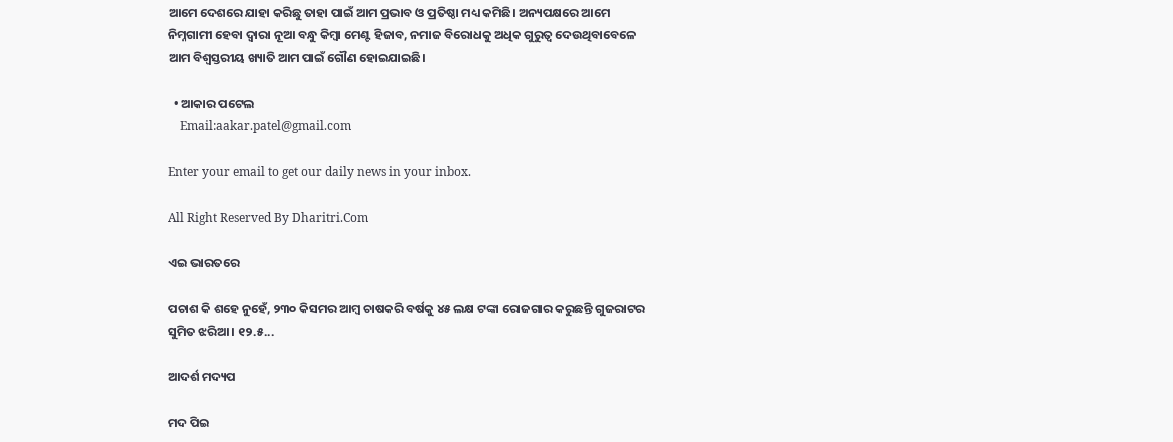ଆମେ ଦେଶରେ ଯାହା କରିଛୁ ତାହା ପାଇଁ ଆମ ପ୍ରଭାବ ଓ ପ୍ରତିଷ୍ଠା ମଧ୍ୟ କମିଛି। ଅନ୍ୟପକ୍ଷରେ ଆମେ ନିମ୍ନଗାମୀ ହେବା ଦ୍ୱାରା ନୂଆ ବନ୍ଧୁ କିମ୍ବା ମେଣ୍ଟ ହିଜାବ, ନମାଜ ବିରୋଧକୁ ଅଧିକ ଗୁରୁତ୍ୱ ଦେଉଥିବାବେଳେ ଆମ ବିଶ୍ୱସ୍ତରୀୟ ଖ୍ୟାତି ଆମ ପାଇଁ ଗୌଣ ହୋଇଯାଇଛି।

  • ଆକାର ପଟେଲ
    Email:aakar.patel@gmail.com

Enter your email to get our daily news in your inbox.

All Right Reserved By Dharitri.Com

ଏଇ ଭାରତରେ

ପଚାଶ କି ଶହେ ନୁହେଁ, ୨୩୦ କିସମର ଆମ୍ବ ଚାଷକରି ବର୍ଷକୁ ୪୫ ଲକ୍ଷ ଟଙ୍କା ରୋଜଗାର କରୁଛନ୍ତି ଗୁଜରାଟର ସୁମିତ ଝରିଆ । ୧୨.୫...

ଆଦର୍ଶ ମଦ୍ୟପ

ମଦ ପିଇ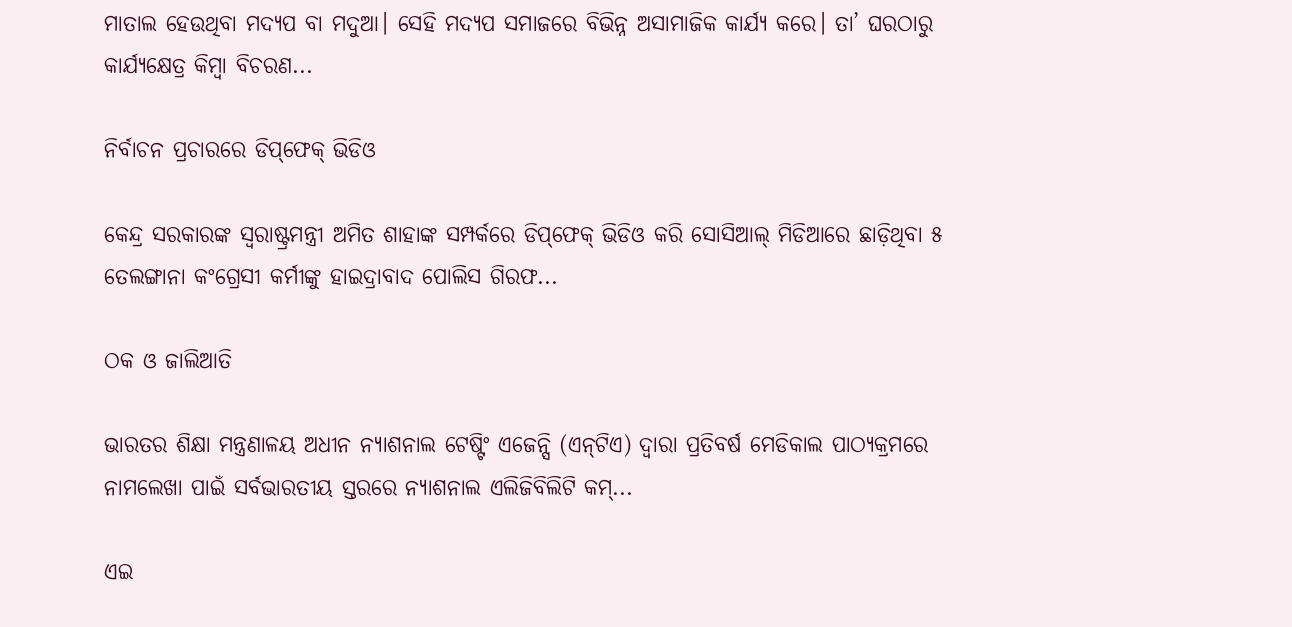ମାତାଲ ହେଉଥିବା ମଦ୍ୟପ ବା ମଦୁଆ। ସେହି ମଦ୍ୟପ ସମାଜରେ ବିଭିନ୍ନ ଅସାମାଜିକ କାର୍ଯ୍ୟ କରେ। ତା’ ଘରଠାରୁ କାର୍ଯ୍ୟକ୍ଷେତ୍ର କିମ୍ବା ବିଚରଣ...

ନିର୍ବାଚନ ପ୍ରଚାରରେ ଡିପ୍‌ଫେକ୍‌ ଭିଡିଓ

କେନ୍ଦ୍ର ସରକାରଙ୍କ ସ୍ବରାଷ୍ଟ୍ରମନ୍ତ୍ରୀ ଅମିତ ଶାହାଙ୍କ ସମ୍ପର୍କରେ ଡିପ୍‌ଫେକ୍‌ ଭିଡିଓ କରି ସୋସିଆଲ୍‌ ମିଡିଆରେ ଛାଡ଼ିଥିବା ୫ ତେଲଙ୍ଗାନା କଂଗ୍ରେସୀ କର୍ମୀଙ୍କୁ ହାଇଦ୍ରାବାଦ ପୋଲିସ ଗିରଫ...

ଠକ ଓ ଜାଲିଆତି

ଭାରତର ଶିକ୍ଷା ମନ୍ତ୍ରଣାଳୟ ଅଧୀନ ନ୍ୟାଶନାଲ ଟେଷ୍ଟିଂ ଏଜେନ୍ସି (ଏନ୍‌ଟିଏ) ଦ୍ୱାରା ପ୍ରତିବର୍ଷ ମେଡିକାଲ ପାଠ୍ୟକ୍ରମରେ ନାମଲେଖା ପାଇଁ ସର୍ବଭାରତୀୟ ସ୍ତରରେ ନ୍ୟାଶନାଲ ଏଲିଜିବିଲିଟି କମ୍‌...

ଏଇ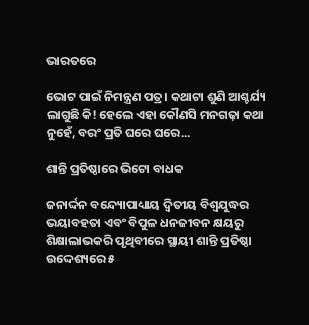ଭାରତରେ

ଭୋଟ ପାଇଁ ନିମନ୍ତ୍ରଣ ପତ୍ର। କଥାଟା ଶୁଣି ଆଶ୍ଚର୍ଯ୍ୟ ଲାଗୁଛି କି! ହେଲେ ଏହା କୌଣସି ମନଗଢ଼ା କଥା ନୁହେଁ, ବରଂ ପ୍ରତି ଘରେ ଘରେ...

ଶାନ୍ତି ପ୍ରତିଷ୍ଠାରେ ଭିଟୋ ବାଧକ

ଜନାର୍ଦ୍ଦନ ବନ୍ଦ୍ୟୋପାଧ୍ୟାୟ ଦ୍ୱିତୀୟ ବିଶ୍ୱଯୁଦ୍ଧର ଭୟାବହତା ଏବଂ ବିପୁଳ ଧନଜୀବନ କ୍ଷୟରୁ ଶିକ୍ଷାଲାଭକରି ପୃଥିବୀରେ ସ୍ଥାୟୀ ଶାନ୍ତି ପ୍ରତିଷ୍ଠା ଉଦ୍ଦେଶ୍ୟରେ ୫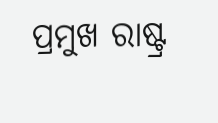ପ୍ରମୁଖ ରାଷ୍ଟ୍ର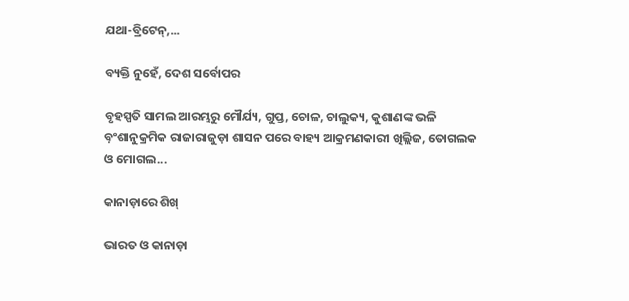ଯଥା-ବ୍ରିଟେନ୍‌,...

ବ୍ୟକ୍ତି ନୁହେଁ, ଦେଶ ସର୍ବୋପର

ବୃହସ୍ପତି ସାମଲ ଆରମ୍ଭରୁ ମୌର୍ଯ୍ୟ, ଗୁପ୍ତ, ଚୋଳ, ଚାଲୁକ୍ୟ, କୁଶାଣଙ୍କ ଭଳି ବ଼ଂଶାନୁକ୍ରମିକ ରାଜାରାଜୁଡ଼ା ଶାସନ ପରେ ବାହ୍ୟ ଆକ୍ରମଣକାରୀ ଖିଲ୍ଲିଜ, ତୋଗଲକ ଓ ମୋଗଲ...

କାନାଡ଼ାରେ ଶିଖ୍‌

ଭାରତ ଓ କାନାଡ଼ା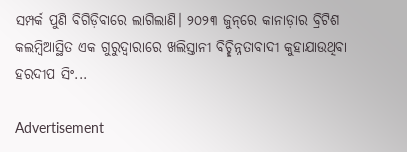ସମ୍ପର୍କ ପୁଣି ବିଗିଡ଼ିବାରେ ଲାଗିଲାଣି। ୨୦୨୩ ଜୁନ୍‌ରେ କାନାଡ଼ାର ବ୍ରିଟିଶ କଲମ୍ବିଆସ୍ଥିତ ଏକ ଗୁରୁଦ୍ୱାରାରେ ଖଲିସ୍ତାନୀ ବିଚ୍ଛିନ୍ନତାବାଦୀ କୁହାଯାଉଥିବା ହରଦୀପ ସିଂ...

Advertisement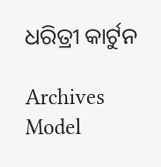ଧରିତ୍ରୀ କାର୍ଟୁନ

Archives
Model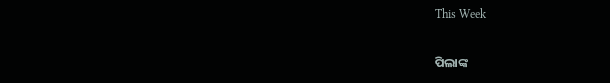This Week

ପିଲାଙ୍କ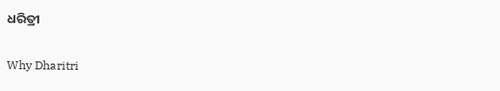ଧରିତ୍ରୀ

Why Dharitri